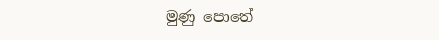මුණු පොතේ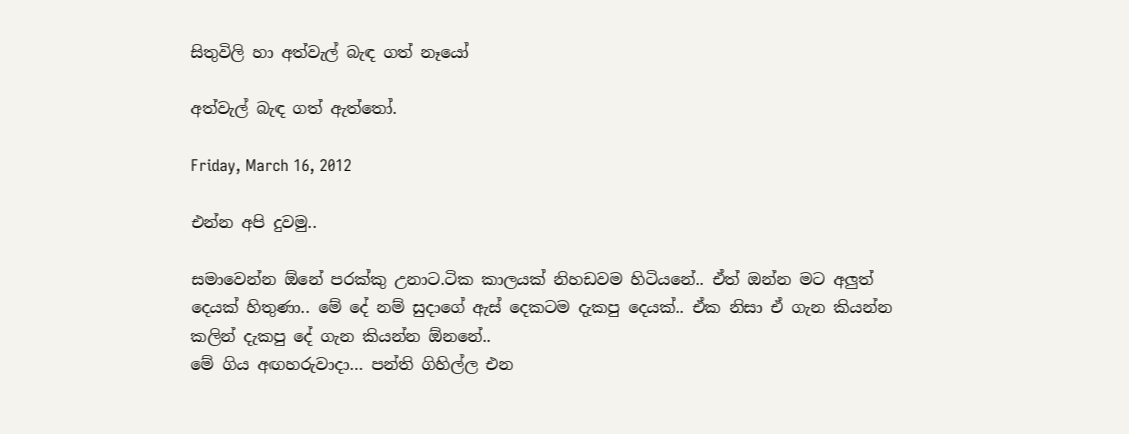සිතුවිලි හා අත්වැල් බැඳ ගත් නෑයෝ

අත්වැල් බැඳ ගත් ඇත්තෝ.

Friday, March 16, 2012

එන්න අපි දුවමු..

සමාවෙන්න ඕනේ පරක්කු උනාට.ටික කාලයක් නිහඩවම හිටියනේ.. ඒත් ඔන්න මට අලුත් දෙයක් හිතුණා.. මේ දේ නම් සුදාගේ ඇස් දෙකටම දැකපු දෙයක්.. ඒක නිසා ඒ ගැන කියන්න කලින් දැකපු දේ ගැන කියන්න ඕනනේ..
මේ ගිය අඟහරුවාදා… පන්ති ගිහිල්ල එන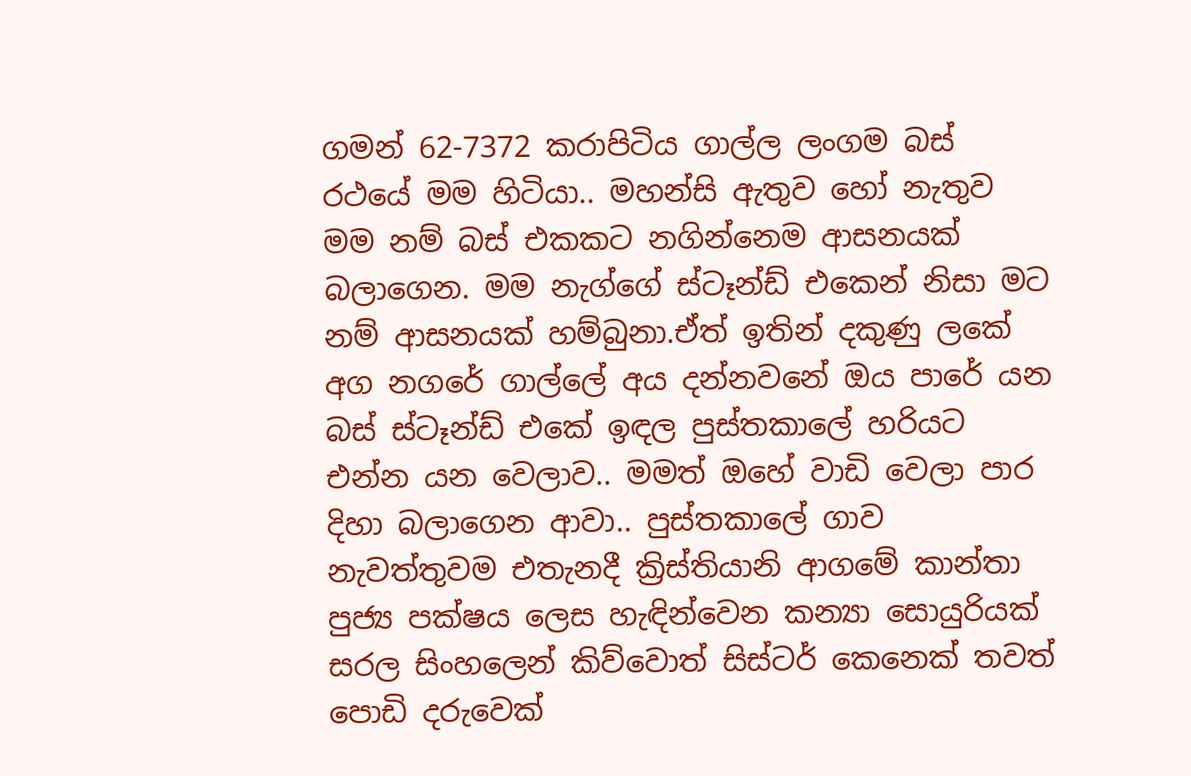ගමන් 62-7372 කරාපිටිය ගාල්ල ලංගම බස් රථයේ මම හිටියා.. මහන්සි ඇතුව හෝ නැතුව මම නම් බස් එකකට නගින්නෙම ආසනයක් බලාගෙන. මම නැග්ගේ ස්ටෑන්ඩ් එකෙන් නිසා මට නම් ආසනයක් හම්බුනා.ඒත් ඉතින් දකුණු ලකේ අග නගරේ ගාල්ලේ අය දන්නවනේ ඔය පාරේ යන බස් ස්ටෑන්ඩ් එකේ ඉඳල පුස්තකාලේ හරියට එන්න යන වෙලාව.. මමත් ඔහේ වාඩි වෙලා පාර දිහා බලාගෙන ආවා.. පුස්තකාලේ ගාව නැවත්තුවම එතැනදී ක්‍රිස්තියානි ආගමේ කාන්තා පුජ්‍ය පක්ෂය ලෙස හැඳින්වෙන කන්‍යා සොයුරියක් සරල සිංහලෙන් කිව්වොත් සිස්ටර් කෙනෙක් තවත් පොඩි දරුවෙක්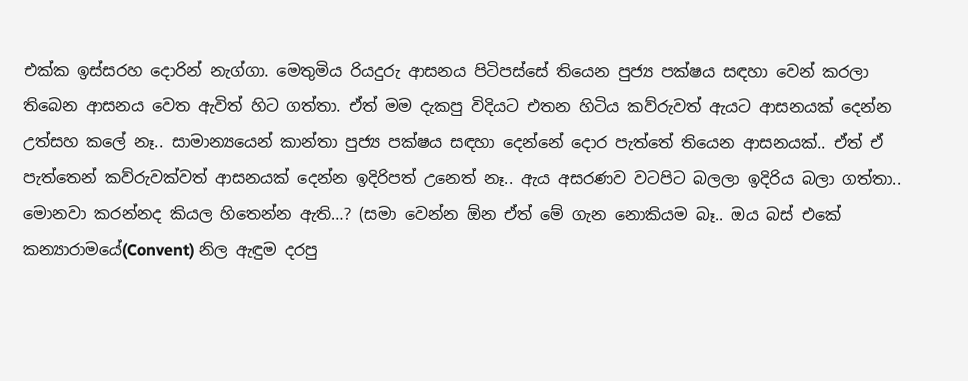එක්ක ඉස්සරහ දොරින් නැග්ගා. මෙතුමිය රියදුරු ආසනය පිටිපස්සේ තියෙන පුජ්‍ය පක්ෂය සඳහා වෙන් කරලා තිබෙන ආසනය වෙත ඇවිත් හිට ගත්තා. ඒත් මම දැකපු විදියට එතන හිටිය කව්රුවත් ඇයට ආසනයක් දෙන්න උත්සහ කලේ නෑ.. සාමාන්‍යයෙන් කාන්තා පුජ්‍ය පක්ෂය සඳහා දෙන්නේ දොර පැත්තේ තියෙන ආසනයක්.. ඒත් ඒ පැත්තෙන් කව්රුවක්වත් ආසනයක් දෙන්න ඉදිරිපත් උනෙත් නෑ.. ඇය අසරණව වටපිට බලලා ඉදිරිය බලා ගත්තා.. මොනවා කරන්නද කියල හිතෙන්න ඇති…? (සමා වෙන්න ඕන ඒත් මේ ගැන නොකියම බෑ.. ඔය බස් එකේ කන්‍යාරාමයේ(Convent) නිල ඇඳුම දරපු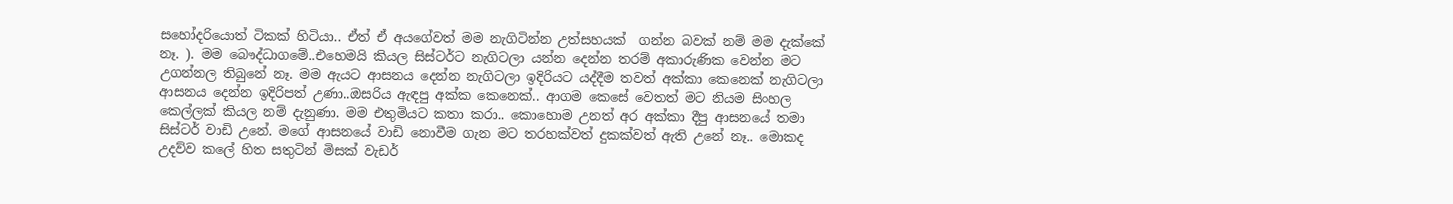සහෝදරියොත් ටිකක් හිටියා.. ඒත් ඒ අයගේවත් මම නැගිටින්න උත්සහයක්  ගන්න බවක් නම් මම දැක්කේ නෑ. ). මම බෞද්ධාගමේ..එහෙමයි කියල සිස්ටර්ට නැගිටලා යන්න දෙන්න තරම් අකාරුණික වෙන්න මට උගන්නල තිබුනේ නෑ. මම ඇයට ආසනය දෙන්න නැගිටලා ඉදිරියට යද්දීම තවත් අක්කා කෙනෙක් නැගිටලා  ආසනය දෙන්න ඉදිරිපත් උණා..ඔසරිය ඇඳපු අක්ක කෙනෙක්.. ආගම කෙසේ වෙතත් මට නියම සිංහල කෙල්ලක් කියල නම් දැනුණා. මම එතුමියට කතා කරා.. කොහොම උනත් අර අක්කා දීපු ආසනයේ තමා සිස්ටර් වාඩි උනේ. මගේ ආසනයේ වාඩි නොවීම ගැන මට තරහක්වත් දුකක්වත් ඇති උනේ නෑ.. මොකද උදව්ව කලේ හිත සතුටින් මිසක් වැඩර්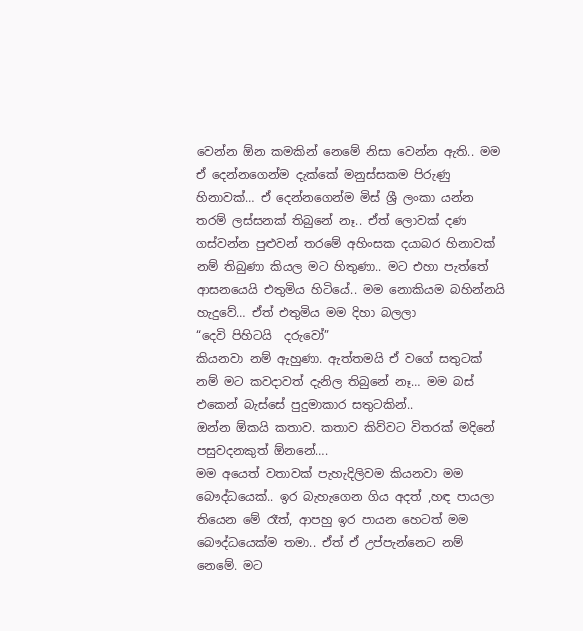වෙන්න ඕන කමකින් නෙමේ නිසා වෙන්න ඇති.. මම ඒ දෙන්නගෙන්ම දැක්කේ මනුස්සකම පිරුණු හිනාවක්… ඒ දෙන්නගෙන්ම මිස් ශ්‍රී ලංකා යන්න තරම් ලස්සනක් තිබුනේ නෑ.. ඒත් ලොවක් දණ ගස්වන්න පුළුවන් තරමේ අහිංසක දයාබර හිනාවක් නම් තිබුණා කියල මට හිතුණා.. මට එහා පැත්තේ ආසනයෙයි එතුමිය හිටියේ.. මම නොකියම බහින්නයි හැදුවේ… ඒත් එතුමිය මම දිහා බලලා
“දෙවි පිහිටයි  දරුවෝ”
කියනවා නම් ඇහුණා. ඇත්තමයි ඒ වගේ සතුටක් නම් මට කවදාවත් දැනිල තිබුනේ නෑ… මම බස් එකෙන් බැස්සේ පුදුමාකාර සතුටකින්..
ඔන්න ඕකයි කතාව. කතාව කිව්වට විතරක් මදිනේ පසුවදනකුත් ඕනනේ….
මම අයෙත් වතාවක් පැහැදිලිවම කියනවා මම බෞද්ධයෙක්.. ඉර බැහැගෙන ගිය අදත් ,හඳ පායලා තියෙන මේ රෑත්, ආපහු ඉර පායන හෙටත් මම බෞද්ධයෙක්ම තමා.. ඒත් ඒ උප්පැන්නෙට නම් නෙමේ. මට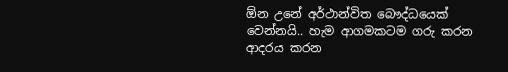ඕන උනේ අර්ථාන්විත බෞද්ධයෙක් වෙන්නයි.. හැම ආගමකටම ගරු කරන ආදරය කරන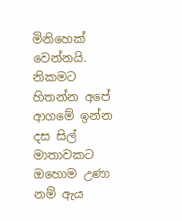මිනිහෙක් වෙන්නයි. නිකමට හිතන්න අපේ ආගමේ ඉන්න දස සිල් මාතාවකට ඔහොම උණා නම් ඇය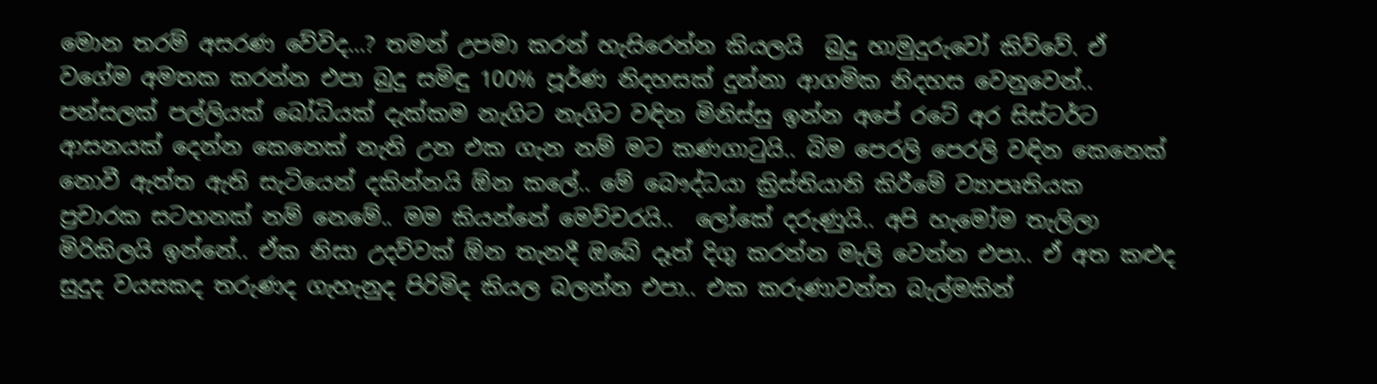මොන තරම් අසරණ වේවිද…? තමන් උපමා කරන් හැසිරෙන්න කියලයි  බුදු හාමුදුරුවෝ කිව්වේ. ඒ වගේම අමතක කරන්න එපා බුදු සමිඳු 100% පූර්ණ නිදහසක් දුන්නා ආගමික නිදහස වෙනුවෙන්..  පන්සලක් පල්ලියක් බෝධියක් දැක්කම නැගිට නැගිට වඳින මිනිස්සු ඉන්න අපේ රටේ අර සිස්ටර්ට ආසනයක් දෙන්න කෙනෙක් නැති උන එක ගැන නම් මට කණගාටුයි.. බිම පෙරලි පෙරලි වඳින කෙනෙක් නොවී ඇත්ත ඇති සැටියෙන් දකින්නයි ඕන කලේ.. මේ බෞද්ධයා ක්‍රිස්තියානි කිරීමේ ව්‍යාපෘතියක  ප්‍රචාරක සටහනක් නම් නෙමේ.. මම කියන්නේ මෙච්චරයි..  ලෝකේ දරුණුයි.. අපි හැමෝම තැලිලා මිරිකිලයි ඉන්නේ.. ඒක නිසා උදව්වක් ඕන තැනදී ඔබේ දෑත් දිගු කරන්න මැලි වෙන්න එපා.. ඒ අත කළුද සුදුද වයසකද තරුණද ගැහැනුද පිරිමිද කියල බලන්න එපා.. එක කරුණාවන්ත බැල්මකින්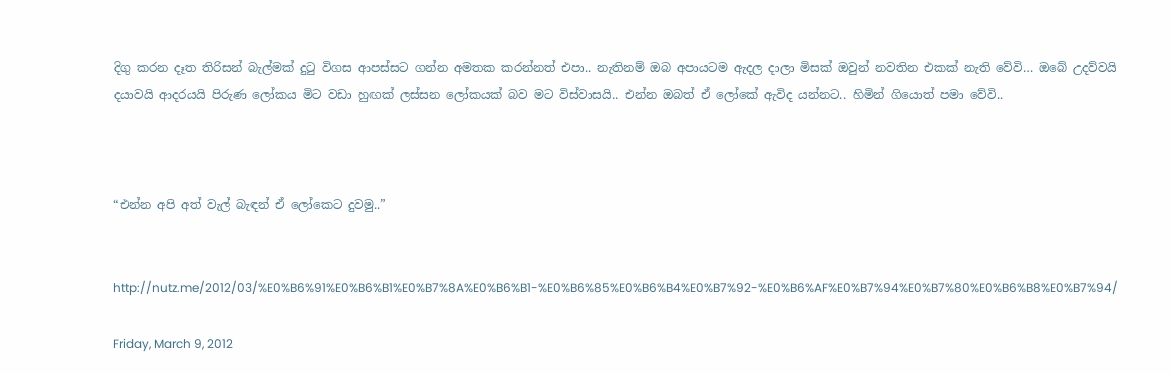දිගු කරන දෑත තිරිසන් බැල්මක් දුටු විගස ආපස්සට ගන්න අමතක කරන්නත් එපා.. නැතිනම් ඔබ අපායටම ඇදල දාලා මිසක් ඔවුන් නවතින එකක් නැති වේවි… ඔබේ උදව්වයි දයාවයි ආදරයයි පිරුණ ලෝකය මිට වඩා හුඟක් ලස්සන ලෝකයක් බව මට විස්වාසයි.. එන්න ඔබත් ඒ ලෝකේ ඇවිද යන්නට.. හිමින් ගියොත් පමා වේවි..



“එන්න අපි අත් වැල් බැඳන් ඒ ලෝකෙට දුවමු..”


http://nutz.me/2012/03/%E0%B6%91%E0%B6%B1%E0%B7%8A%E0%B6%B1-%E0%B6%85%E0%B6%B4%E0%B7%92-%E0%B6%AF%E0%B7%94%E0%B7%80%E0%B6%B8%E0%B7%94/

Friday, March 9, 2012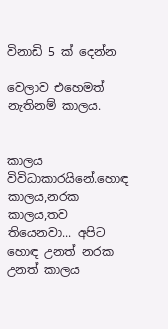විනාඩි 5 ක් දෙන්න

වෙලාව එහෙමත් නැතිනම් කාලය.


කාලය විවිධාකාරයිනේ.හොඳ කාලය,නරක කාලය,තව තියෙනවා... අපිට හොඳ උනත් නරක උනත් කාලය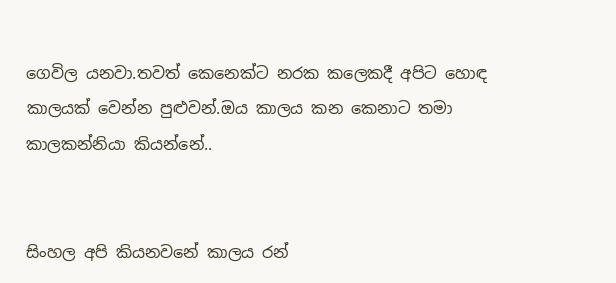ගෙවිල යනවා.තවත් කෙනෙක්ට නරක කලෙකදී අපිට හොඳ කාලයක් වෙන්න පුළුවන්.ඔය කාලය කන කෙනාට තමා කාලකන්නියා කියන්නේ..


සිංහල අපි කියනවනේ කාලය රන්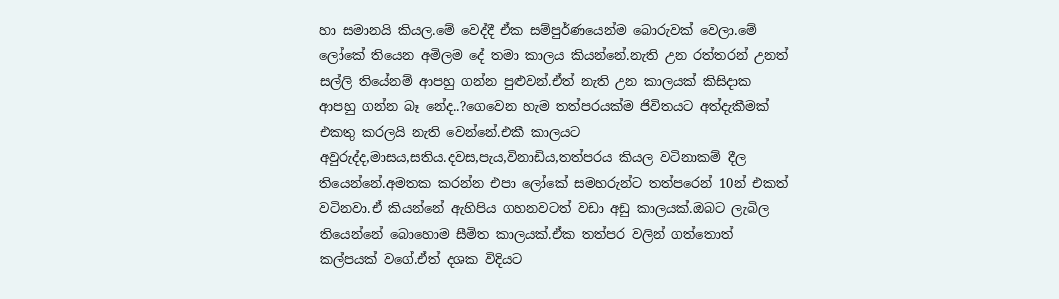හා සමානයි කියල.මේ වෙද්දී ඒක සම්පුර්ණයෙන්ම බොරුවක් වෙලා.මේ ලෝකේ තියෙන අමිලම දේ තමා කාලය කියන්නේ.නැති උන රත්තරන් උනත් සල්ලි තියේනම් ආපහු ගන්න පුළුවන්.ඒත් නැති උන කාලයක් කිසිදාක ආපහු ගන්න බෑ නේද..?ගෙවෙන හැම තත්පරයක්ම ජිවිතයට අත්දැකීමක් එකතු කරලයි නැති වෙන්නේ.එකී කාලයට අවුරුද්ද,මාසය,සතිය.දවස,පැය,විනාඩිය,තත්පරය කියල වටිනාකම් දීල තියෙන්නේ.අමතක කරන්න එපා ලෝකේ සමහරුන්ට තත්පරෙන් 10න් එකත් වටිනවා.ඒ කියන්නේ ඇහිපිය ගහනවටත් වඩා අඩු කාලයක්.ඔබට ලැබිල තියෙන්නේ බොහොම සීමිත කාලයක්.ඒක තත්පර වලින් ගත්තොත් කල්පයක් වගේ.ඒත් දශක විදියට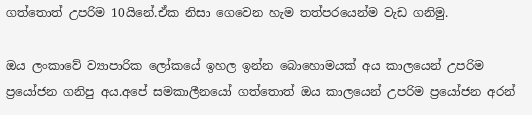ගත්තොත් උපරිම 10යිනේ.ඒක නිසා ගෙවෙන හැම තත්පරයෙන්ම වැඩ ගනිමු.

ඔය ලංකාවේ ව්‍යාපාරික ලෝකයේ ඉහල ඉන්න බොහොමයක් අය කාලයෙන් උපරිම ප්‍රයෝජන ගනිපු අය.අපේ සමකාලීනයෝ ගත්තොත් ඔය කාලයෙන් උපරිම ප්‍රයෝජන අරන්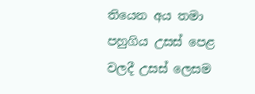තියෙන අය තමා පහුගිය උසස් පෙළ වලදී උසස් ලෙසම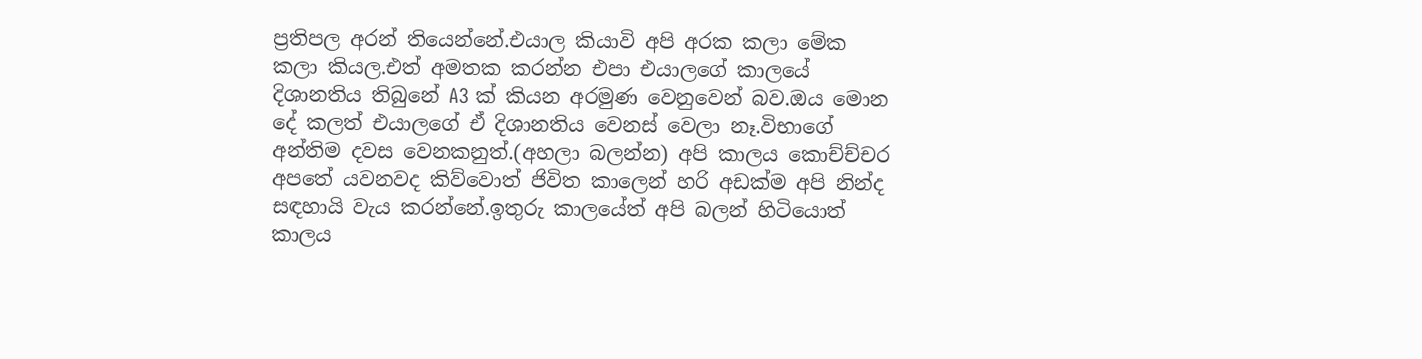ප්‍රතිපල අරන් තියෙන්නේ.එයාල කියාවි අපි අරක කලා මේක කලා කියල.එත් අමතක කරන්න එපා එයාලගේ කාලයේ දිශානතිය තිබුනේ A3 ක් කියන අරමුණ වෙනුවෙන් බව.ඔය මොන දේ කලත් එයාලගේ ඒ දිශානතිය වෙනස් වෙලා නෑ.විභාගේ අන්තිම දවස වෙනකනුත්.(අහලා බලන්න) අපි කාලය කොච්ච්චර අපතේ යවනවද කිව්වොත් ජිවිත කාලෙන් හරි අඩක්ම අපි නින්ද සඳහායි වැය කරන්නේ.ඉතුරු කාලයේත් අපි බලන් හිටියොත් කාලය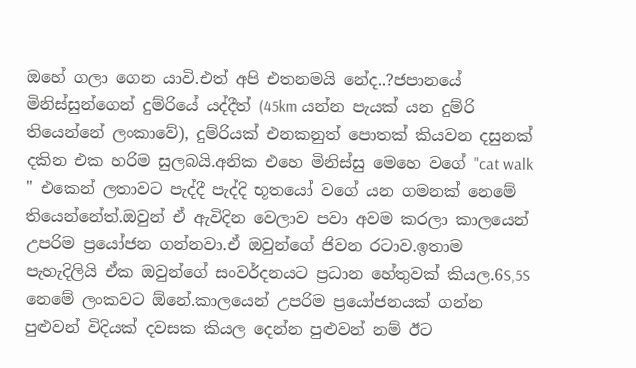ඔහේ ගලා ගෙන යාවි.එත් අපි එතනමයි නේද..?ජපානයේ මිනිස්සුන්ගෙන් දුම්රියේ යද්දීත් (45km යන්න පැයක් යන දුම්රි තියෙන්නේ ලංකාවේ), දුම්රියක් එනකනුත් පොතක් කියවන දසුනක් දකින එක හරිම සුලබයි.අනික එහෙ මිනිස්සු මෙහෙ වගේ "cat walk " එකෙන් ලතාවට පැද්දී පැද්දි භූතයෝ වගේ යන ගමනක් නෙමේ තියෙන්නේත්.ඔවුන් ඒ ඇවිදින වෙලාව පවා අවම කරලා කාලයෙන් උපරිම ප්‍රයෝජන ගන්නවා.ඒ ඔවුන්ගේ ජිවන රටාව.ඉතාම පැහැදිලියි ඒක ඔවුන්ගේ සංවර්දනයට ප්‍රධාන හේතුවක් කියල.6S,5S නෙමේ ලංකවට ඕනේ.කාලයෙන් උපරිම ප්‍රයෝජනයක් ගන්න පුළුවන් විදියක් දවසක කියල දෙන්න පුළුවන් නම් ඊට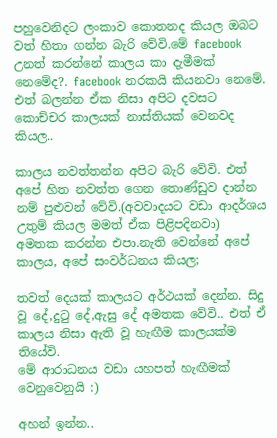පහුවෙනිදට ලංකාව කොතනද කියල ඔබට වත් හිතා ගන්න බැරි වේවි.මේ facebook උනත් කරන්නේ කාලය කා දැමීමක් නෙමේද?. facebook නරකයි කියනවා නෙමේ. එත් බලන්න ඒක නිසා අපිට දවසට කොච්චර කාලයක් නාස්තියක් වෙනවද කියල..

කාලය නවත්තන්න අපිට බැරි වේවි. එත් අපේ හිත නවත්ත ගෙන තොණ්ඩුව දාන්න නම් පුළුවන් වේවි.(අවවාදයට වඩා ආදර්ශය උතුම් කියල මමත් ඒක පිළිපදිනවා) අමතක කරන්න එපා.නැති වෙන්නේ අපේ කාලය, අපේ සංවර්ධනය කියල;

තවත් දෙයක් කාලයට අර්ථයක් දෙන්න. සිදු වූ දේ,දුටු දේ,ඇසු දේ අමතක වේවි.. එත් ඒ කාලය නිසා ඇති වූ හැඟීම කාලයක්ම තියේවි.
මේ ආරාධනය වඩා යහපත් හැඟීමක් වෙනුවෙනුයි :)

අහන් ඉන්න..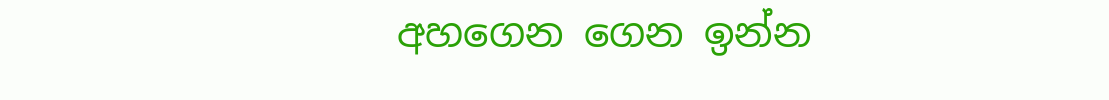අහගෙන ගෙන ඉන්න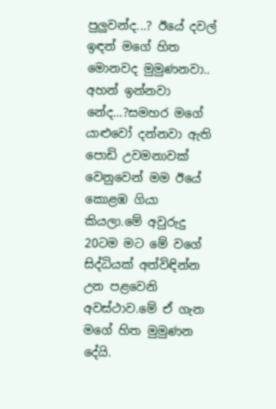පුලුවන්ද...? ඊයේ දවල් ඉඳන් මගේ හිත මොනවද මුමුණනවා.. අහන් ඉන්නවා නේද...?සමහර මගේ යාළුවෝ දන්නවා ඇති පොඩි උවමනාවක් වෙනුවෙන් මම ඊයේ කොළඹ ගියා කියලා.මේ අවුරුදු 20ටම මට මේ වගේ සිද්ධියක් අත්විඳින්න උන පළවෙනි අවස්ථාව.මේ ඒ ගැන මගේ හිත මුමුණන දේයි.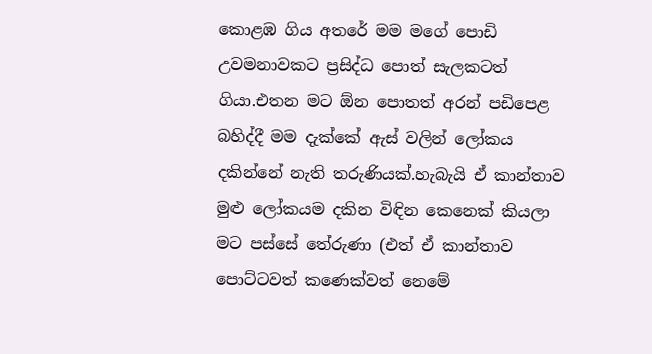කොළඹ ගිය අතරේ මම මගේ පොඩි උවමනාවකට ප්‍රසිද්ධ පොත් සැලකටත් ගියා.එතන මට ඕන පොතත් අරන් පඩිපෙළ බහිද්දී මම දැක්කේ ඇස් වලින් ලෝකය දකින්නේ නැති තරුණියක්.හැබැයි ඒ කාන්තාව මුළු ලෝකයම දකින විඳින කෙනෙක් කියලා මට පස්සේ තේරුණා (එත් ඒ කාන්තාව පොට්ටවත් කණෙක්වත් නෙමේ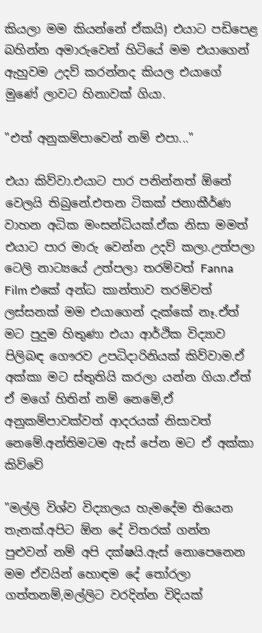කියලා මම කියන්නේ ඒකයි) එයාට පඩිපෙළ බහින්න අමාරුවෙන් හිටියේ මම එයාගෙන් ඇහුවම උදව් කරන්නද කියල එයාගේ මුණේ ලාවට හිනාවක් ගියා.

"එත් අනුකම්පාවෙන් නම් එපා..."

එයා කිව්වා.එයාට පාර පනින්නත් ඕනේ වෙලයි තිබුනේ.එතන ටිකක් ජනාකීර්ණ වාහන අධික මංසන්ධියක්.ඒක නිසා මමත් එයාට පාර මාරු වෙන්න උදව් කලා.උත්පලා ටෙලි නාට්‍යයේ උත්පලා තරම්වත් Fanna Film එකේ අන්ධ කාන්තාව තරම්වත් ලස්සනක් මම එයාගෙන් දැක්කේ නෑ.ඒත් මට පුදුම හිතුණා එයා ආර්ථික විද්‍යාව පිලිබඳ ගෞරව උපධිදාරිනියක් කිව්වාම.ඒ අක්කා මට ස්තුතියි කරලා යන්න ගියා.ඒත් ඒ මගේ හිතින් නම් නෙමේ,ඒ අනුකම්පාවක්වත් ආදරයක් නිසාවත් නෙමේ.අන්තිමටම ඇස් පේන මට ඒ අක්කා කිව්වේ

"මල්ලි විශ්ව විද්‍යාලය හැමදේම තියෙන තැනක්.අපිට ඕන දේ විතරක් ගන්න පුළුවන් නම් අපි දක්ෂයි.ඇස් නොපෙනෙන මම ඒවයින් හොඳම දේ තෝරලා ගත්තනම්,මල්ලිට වරදින්න විදියක්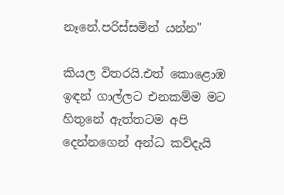නෑනේ.පරිස්සමින් යන්න"

කියල විතරයි.එත් කොළොඹ ඉඳන් ගාල්ලට එනකම්ම මට හිතුනේ ඇත්තටම අපි දෙන්නගෙන් අන්ධ කව්දැයි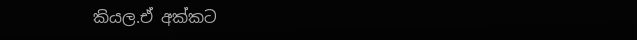කියල.ඒ අක්කට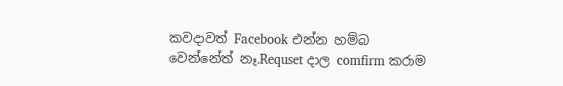කවදාවත් Facebook එන්න හම්බ වෙන්නේත් නෑ.Requset දාල comfirm කරාම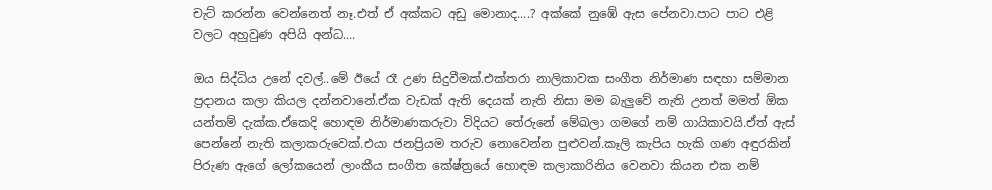චැට් කරන්න වෙන්නෙත් නෑ.එත් ඒ අක්කට අඩු මොනාද....? අක්කේ නුඹේ ඇස පේනවා.පාට පාට එළි වලට අහුවුණ අපියි අන්ධ....

ඔය සිද්ධිය උනේ දවල්..මේ ඊයේ රෑ උණ සිදුවීමක්.එක්තරා නාලිකාවක සංගීත නිර්මාණ සඳහා සම්මාන ප්‍රදානය කලා කියල දන්නවානේ.ඒක වැඩක් ඇති දෙයක් නැති නිසා මම බැලුවේ නැති උනත් මමත් ඕක යන්තම් දැක්ක.ඒකෙදි හොඳම නිර්මාණකරුවා විදියට තේරුනේ මේඛලා ගමගේ නම් ගායිකාවයි.ඒත් ඇස් පෙන්නේ නැති කලාකරුවෙක්.එයා ජනප්‍රියම තරුව නොවෙන්න පුළුවන්.කෑලි කැපිය හැකි ගණ අඳුරකින් පිරුණ ඇගේ ලෝකයෙන් ලාංකීය සංගීත කේෂ්ත්‍රයේ හොඳම කලාකාරිනිය වෙනවා කියන එක නම්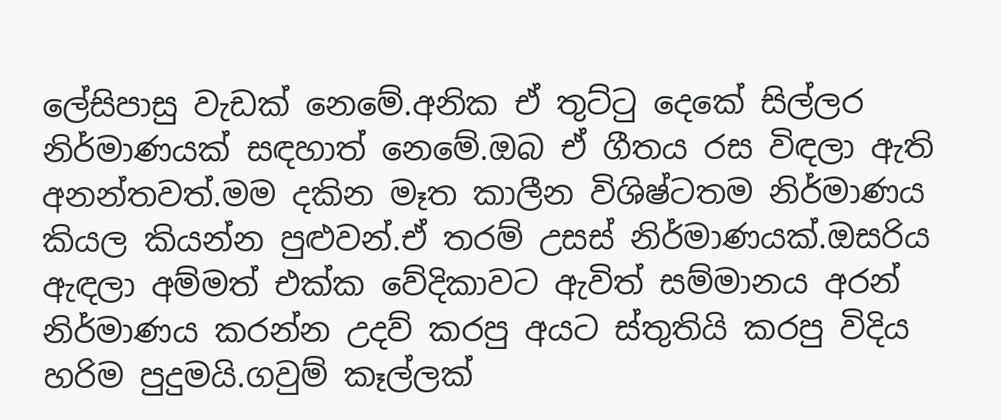ලේසිපාසු වැඩක් නෙමේ.අනික ඒ තුට්ටු දෙකේ සිල්ලර නිර්මාණයක් සඳහාත් නෙමේ.ඔබ ඒ ගීතය රස විඳලා ඇති අනන්තවත්.මම දකින මෑත කාලීන විශිෂ්ටතම නිර්මාණය කියල කියන්න පුළුවන්.ඒ තරම් උසස් නිර්මාණයක්.ඔසරිය ඇඳලා අම්මත් එක්ක වේදිකාවට ඇවිත් සම්මානය අරන් නිර්මාණය කරන්න උදව් කරපු අයට ස්තුතියි කරපු විදිය හරිම පුදුමයි.ගවුම් කෑල්ලක්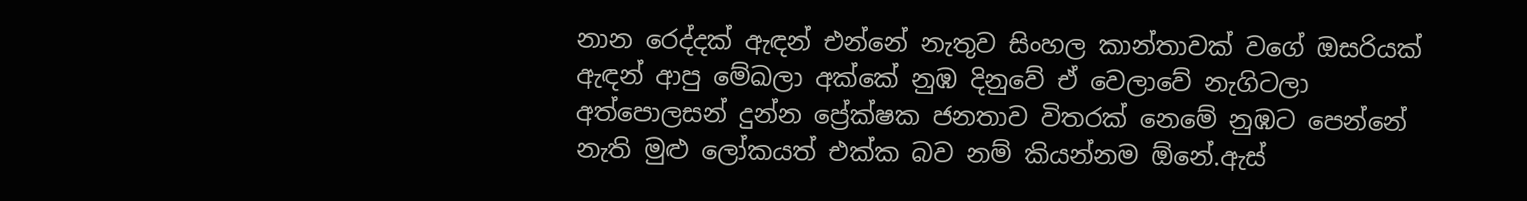නාන රෙද්දක් ඇඳන් එන්නේ නැතුව සිංහල කාන්තාවක් වගේ ඔසරියක් ඇඳන් ආපු මේඛලා අක්කේ නුඹ දිනුවේ ඒ වෙලාවේ නැගිටලා අත්පොලසන් දුන්න ප්‍රේක්ෂක ජනතාව විතරක් නෙමේ නුඹට පෙන්නේ නැති මුළු ලෝකයත් එක්ක බව නම් කියන්නම ඕනේ.ඇස්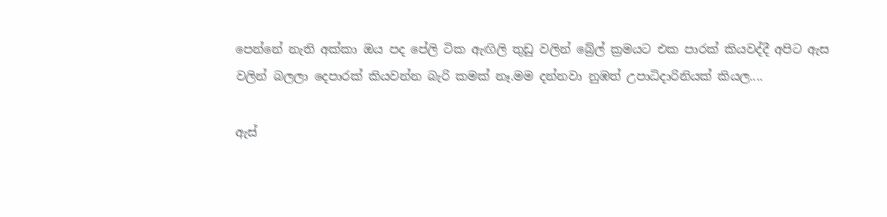පෙන්නේ නැති අක්කා ඔය පද පේලි ටික ඇඟිලි තුඩු වලින් බ්‍රේල් ක්‍රමයට එක පාරක් කියවද්දී අපිට ඇස වලින් බලලා දෙපාරක් කියවන්න බැරි කමක් නෑ.මම දන්නවා නුඹත් උපාධිදාරිනියක් කියල....

ඇස්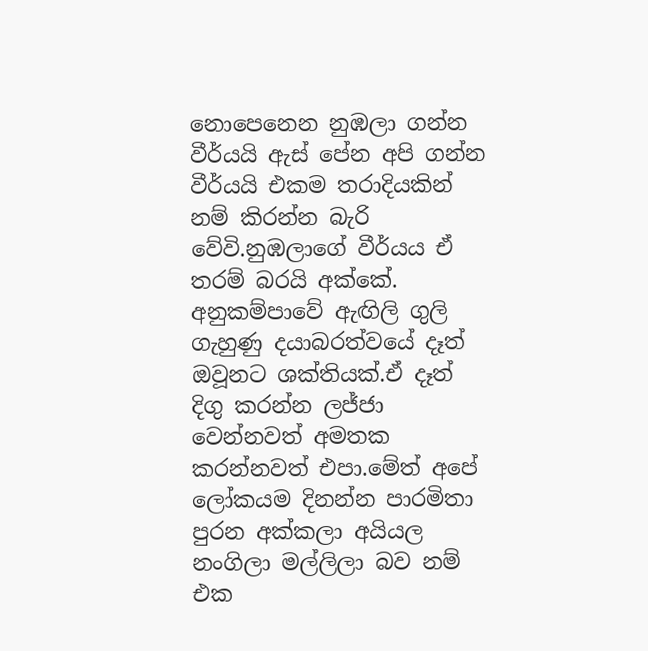නොපෙනෙන නුඹලා ගන්න වීර්යයි ඇස් පේන අපි ගන්න වීර්යයි එකම තරාදියකින් නම් කිරන්න බැරි වේවි.නුඹලාගේ වීර්යය ඒ තරම් බරයි අක්කේ. අනුකම්පාවේ ඇඟිලි ගුලි ගැහුණු දයාබරත්වයේ දෑත් ඔවූනට ශක්තියක්.ඒ දෑත් දිගු කරන්න ලජ්ජා වෙන්නවත් අමතක කරන්නවත් එපා.මේත් අපේ ලෝකයම දිනන්න පාරමිතා පුරන අක්කලා අයියල නංගිලා මල්ලිලා බව නම් එක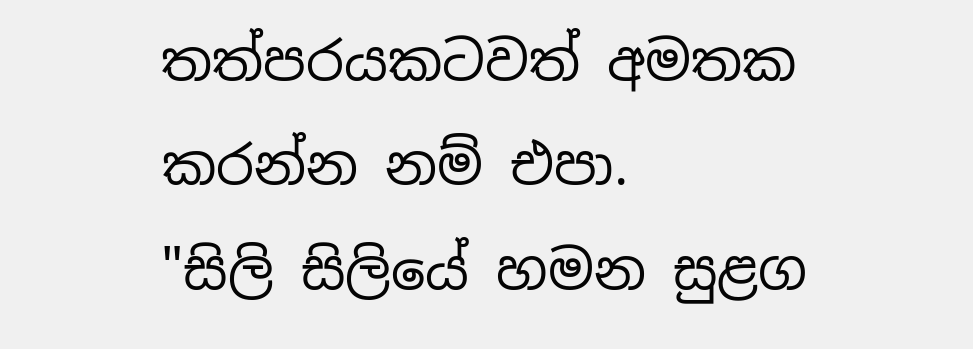තත්පරයකටවත් අමතක කරන්න නම් එපා.
"සිලි සිලියේ හමන සුළග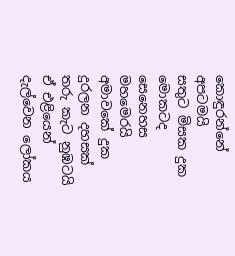කොඳුරන්නේ අපටමයි
සතුට මිසක දුක මොකටද සෙනෙහස මහමෙරයි
අමාවකේ දුක දුරලන දහසක් තරු කැට නුඹටයි
ඒ එළියෙන් දැල්වෙන ලෝකය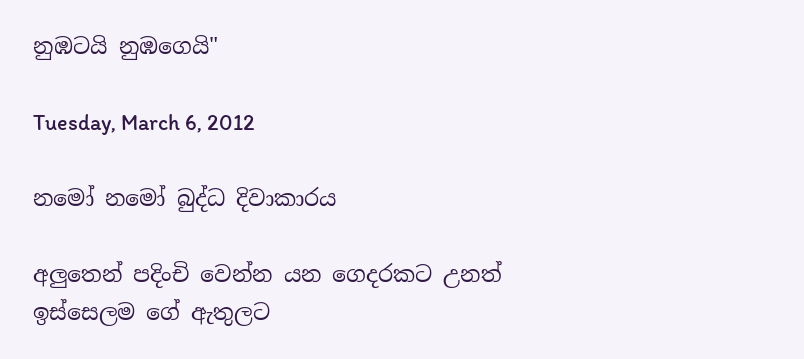නුඹටයි නුඹගෙයි"

Tuesday, March 6, 2012

නමෝ නමෝ බුද්ධ දිවාකාරය

අලුතෙන් පදිංචි වෙන්න යන ගෙදරකට උනත් ඉස්සෙලම ගේ ඇතුලට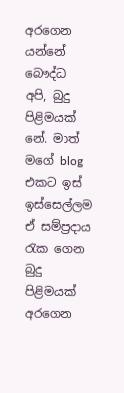අරගෙන යන්නේ බෞද්ධ අපි, බුදු පිළිමයක් නේ. මාත් මගේ blog  එකට ඉස් ඉස්සෙල්ලම ඒ සම්ප්‍රදාය රැක ගෙන බුදු පිළිමයක් අරගෙන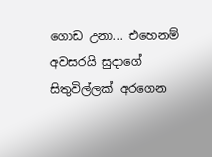ගොඩ උනා... එහෙනම් අවසරයි සුදාගේ සිතුවිල්ලක් අරගෙන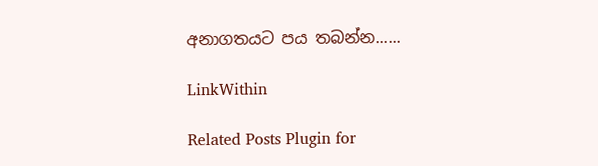අනාගතයට පය තබන්න......

LinkWithin

Related Posts Plugin for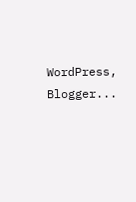WordPress, Blogger...